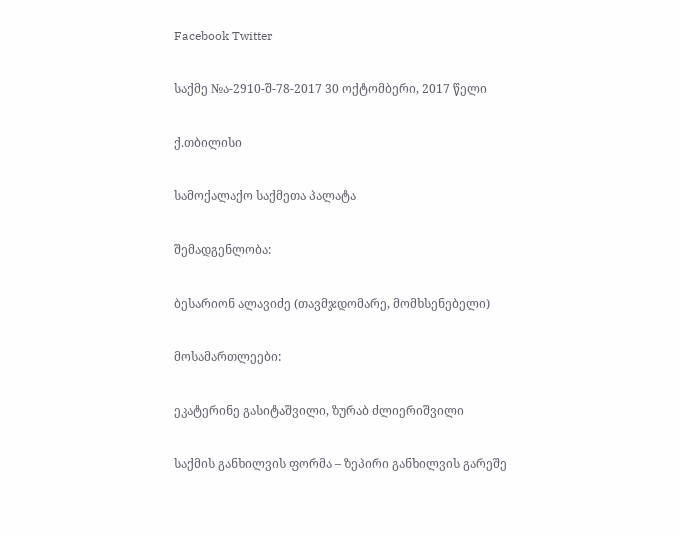Facebook Twitter

საქმე №ა-2910-შ-78-2017 30 ოქტომბერი, 2017 წელი

ქ.თბილისი

სამოქალაქო საქმეთა პალატა

შემადგენლობა:

ბესარიონ ალავიძე (თავმჯდომარე, მომხსენებელი)

მოსამართლეები:

ეკატერინე გასიტაშვილი, ზურაბ ძლიერიშვილი

საქმის განხილვის ფორმა – ზეპირი განხილვის გარეშე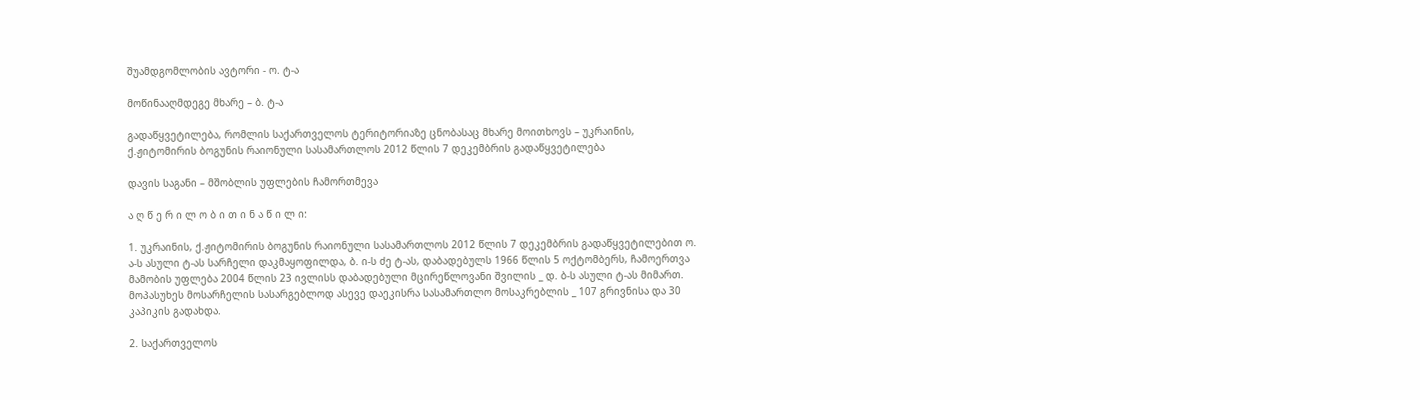შუამდგომლობის ავტორი - ო. ტ-ა

მოწინააღმდეგე მხარე – ბ. ტ-ა

გადაწყვეტილება, რომლის საქართველოს ტერიტორიაზე ცნობასაც მხარე მოითხოვს – უკრაინის, ქ.ჟიტომირის ბოგუნის რაიონული სასამართლოს 2012 წლის 7 დეკემბრის გადაწყვეტილება

დავის საგანი – მშობლის უფლების ჩამორთმევა

ა ღ წ ე რ ი ლ ო ბ ი თ ი ნ ა წ ი ლ ი:

1. უკრაინის, ქ.ჟიტომირის ბოგუნის რაიონული სასამართლოს 2012 წლის 7 დეკემბრის გადაწყვეტილებით ო. ა-ს ასული ტ-ას სარჩელი დაკმაყოფილდა, ბ. ი-ს ძე ტ-ას, დაბადებულს 1966 წლის 5 ოქტომბერს, ჩამოერთვა მამობის უფლება 2004 წლის 23 ივლისს დაბადებული მცირეწლოვანი შვილის _ დ. ბ-ს ასული ტ-ას მიმართ. მოპასუხეს მოსარჩელის სასარგებლოდ ასევე დაეკისრა სასამართლო მოსაკრებლის _ 107 გრივნისა და 30 კაპიკის გადახდა.

2. საქართველოს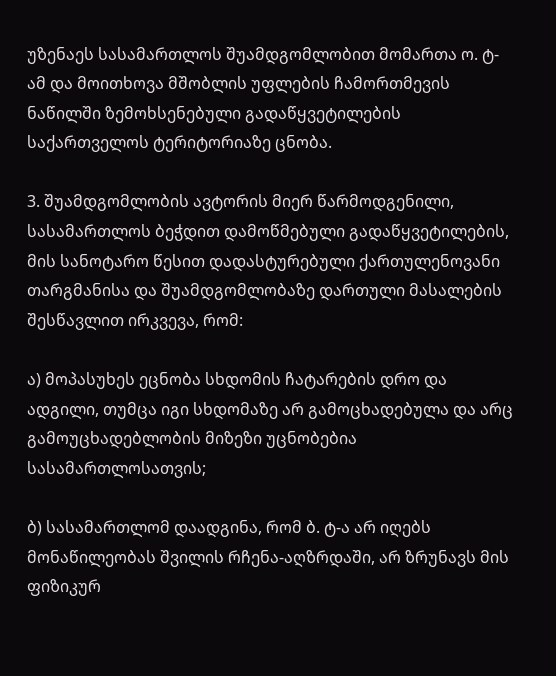უზენაეს სასამართლოს შუამდგომლობით მომართა ო. ტ-ამ და მოითხოვა მშობლის უფლების ჩამორთმევის ნაწილში ზემოხსენებული გადაწყვეტილების საქართველოს ტერიტორიაზე ცნობა.

3. შუამდგომლობის ავტორის მიერ წარმოდგენილი, სასამართლოს ბეჭდით დამოწმებული გადაწყვეტილების, მის სანოტარო წესით დადასტურებული ქართულენოვანი თარგმანისა და შუამდგომლობაზე დართული მასალების შესწავლით ირკვევა, რომ:

ა) მოპასუხეს ეცნობა სხდომის ჩატარების დრო და ადგილი, თუმცა იგი სხდომაზე არ გამოცხადებულა და არც გამოუცხადებლობის მიზეზი უცნობებია სასამართლოსათვის;

ბ) სასამართლომ დაადგინა, რომ ბ. ტ-ა არ იღებს მონაწილეობას შვილის რჩენა-აღზრდაში, არ ზრუნავს მის ფიზიკურ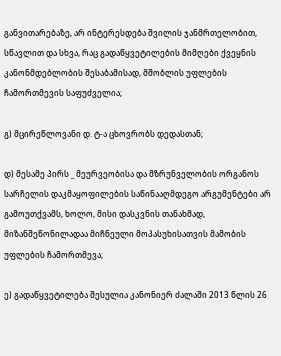განვითარებაზე, არ ინტერესდება შვილის ჯანმრთელობით, სწავლით და სხვა, რაც გადაწყვეტილების მიმღები ქვეყნის კანონმდებლობის შესაბამისად, მშობლის უფლების ჩამორთმევის საფუძველია;

გ) მცირეწლოვანი დ. ტ-ა ცხოვრობს დედასთან;

დ) მესამე პირს _ მეურვეობისა და მზრუნველობის ორგანოს სარჩელის დაკმაყოფილების საწინააღმდეგო არგუმენტები არ გამოუთქვამს, ხოლო, მისი დასკვნის თანახმად, მიზანშეწონილადაა მიჩნეული მოპასუხისათვის მამობის უფლების ჩამორთმევა;

ე) გადაწყვეტილება შესულია კანონიერ ძალაში 2013 წლის 26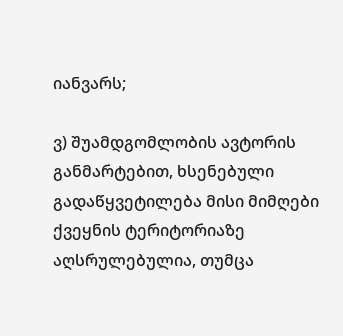იანვარს;

ვ) შუამდგომლობის ავტორის განმარტებით, ხსენებული გადაწყვეტილება მისი მიმღები ქვეყნის ტერიტორიაზე აღსრულებულია, თუმცა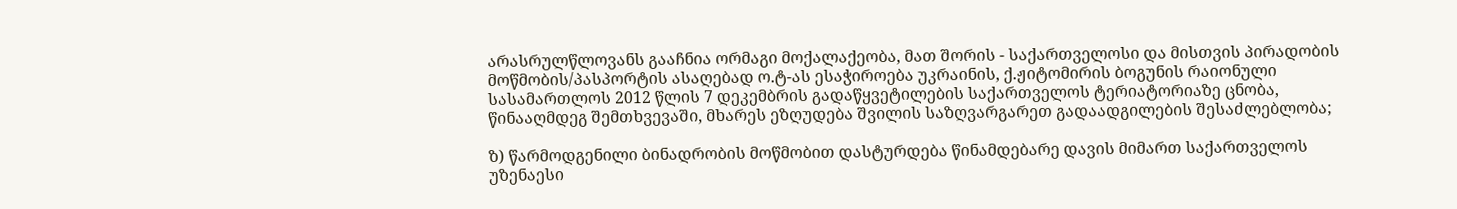არასრულწლოვანს გააჩნია ორმაგი მოქალაქეობა, მათ შორის - საქართველოსი და მისთვის პირადობის მოწმობის/პასპორტის ასაღებად ო.ტ-ას ესაჭიროება უკრაინის, ქ.ჟიტომირის ბოგუნის რაიონული სასამართლოს 2012 წლის 7 დეკემბრის გადაწყვეტილების საქართველოს ტერიატორიაზე ცნობა, წინააღმდეგ შემთხვევაში, მხარეს ეზღუდება შვილის საზღვარგარეთ გადაადგილების შესაძლებლობა;

ზ) წარმოდგენილი ბინადრობის მოწმობით დასტურდება წინამდებარე დავის მიმართ საქართველოს უზენაესი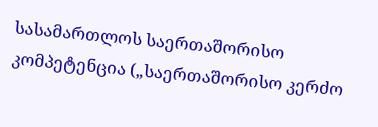სასამართლოს საერთაშორისო კომპეტენცია („საერთაშორისო კერძო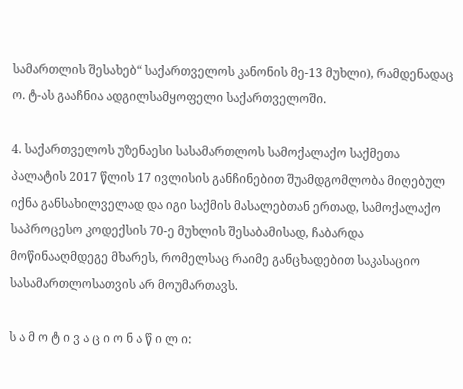სამართლის შესახებ“ საქართველოს კანონის მე-13 მუხლი), რამდენადაც ო. ტ-ას გააჩნია ადგილსამყოფელი საქართველოში.

4. საქართველოს უზენაესი სასამართლოს სამოქალაქო საქმეთა პალატის 2017 წლის 17 ივლისის განჩინებით შუამდგომლობა მიღებულ იქნა განსახილველად და იგი საქმის მასალებთან ერთად, სამოქალაქო საპროცესო კოდექსის 70-ე მუხლის შესაბამისად, ჩაბარდა მოწინააღმდეგე მხარეს, რომელსაც რაიმე განცხადებით საკასაციო სასამართლოსათვის არ მოუმართავს.

ს ა მ ო ტ ი ვ ა ც ი ო ნ ა წ ი ლ ი: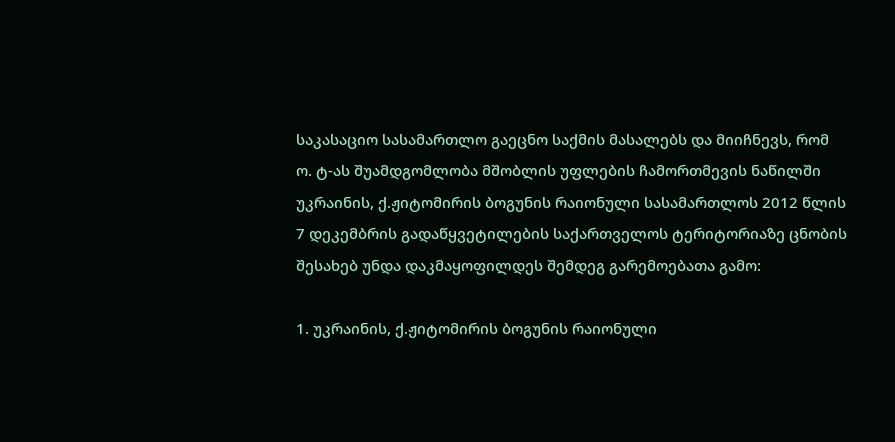საკასაციო სასამართლო გაეცნო საქმის მასალებს და მიიჩნევს, რომ ო. ტ-ას შუამდგომლობა მშობლის უფლების ჩამორთმევის ნაწილში უკრაინის, ქ.ჟიტომირის ბოგუნის რაიონული სასამართლოს 2012 წლის 7 დეკემბრის გადაწყვეტილების საქართველოს ტერიტორიაზე ცნობის შესახებ უნდა დაკმაყოფილდეს შემდეგ გარემოებათა გამო:

1. უკრაინის, ქ.ჟიტომირის ბოგუნის რაიონული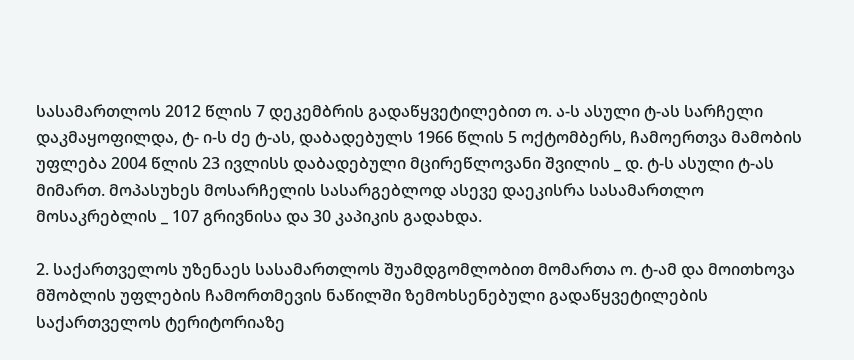სასამართლოს 2012 წლის 7 დეკემბრის გადაწყვეტილებით ო. ა-ს ასული ტ-ას სარჩელი დაკმაყოფილდა, ტ- ი-ს ძე ტ-ას, დაბადებულს 1966 წლის 5 ოქტომბერს, ჩამოერთვა მამობის უფლება 2004 წლის 23 ივლისს დაბადებული მცირეწლოვანი შვილის _ დ. ტ-ს ასული ტ-ას მიმართ. მოპასუხეს მოსარჩელის სასარგებლოდ ასევე დაეკისრა სასამართლო მოსაკრებლის _ 107 გრივნისა და 30 კაპიკის გადახდა.

2. საქართველოს უზენაეს სასამართლოს შუამდგომლობით მომართა ო. ტ-ამ და მოითხოვა მშობლის უფლების ჩამორთმევის ნაწილში ზემოხსენებული გადაწყვეტილების საქართველოს ტერიტორიაზე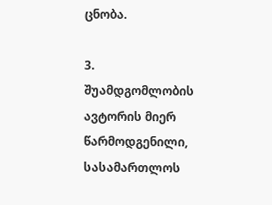ცნობა.

3. შუამდგომლობის ავტორის მიერ წარმოდგენილი, სასამართლოს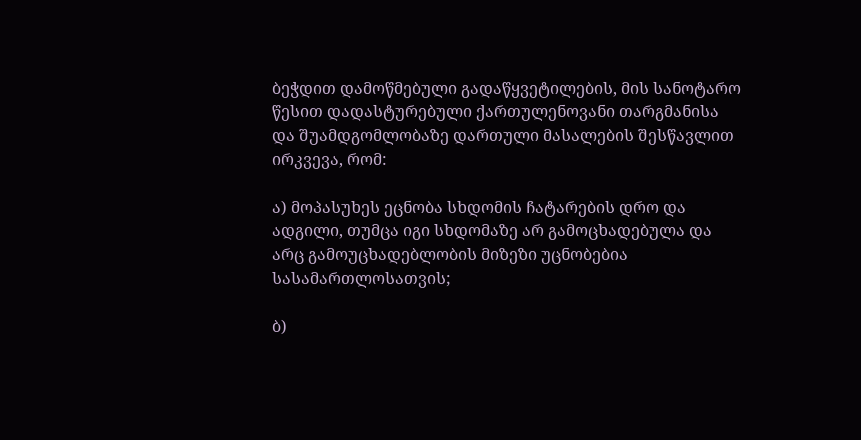ბეჭდით დამოწმებული გადაწყვეტილების, მის სანოტარო წესით დადასტურებული ქართულენოვანი თარგმანისა და შუამდგომლობაზე დართული მასალების შესწავლით ირკვევა, რომ:

ა) მოპასუხეს ეცნობა სხდომის ჩატარების დრო და ადგილი, თუმცა იგი სხდომაზე არ გამოცხადებულა და არც გამოუცხადებლობის მიზეზი უცნობებია სასამართლოსათვის;

ბ)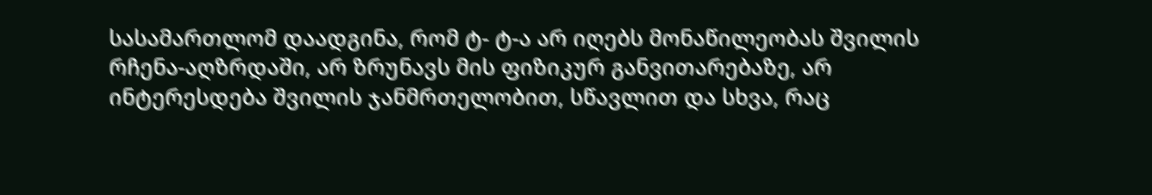სასამართლომ დაადგინა, რომ ტ- ტ-ა არ იღებს მონაწილეობას შვილის რჩენა-აღზრდაში, არ ზრუნავს მის ფიზიკურ განვითარებაზე, არ ინტერესდება შვილის ჯანმრთელობით, სწავლით და სხვა, რაც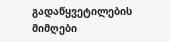გადაწყვეტილების მიმღები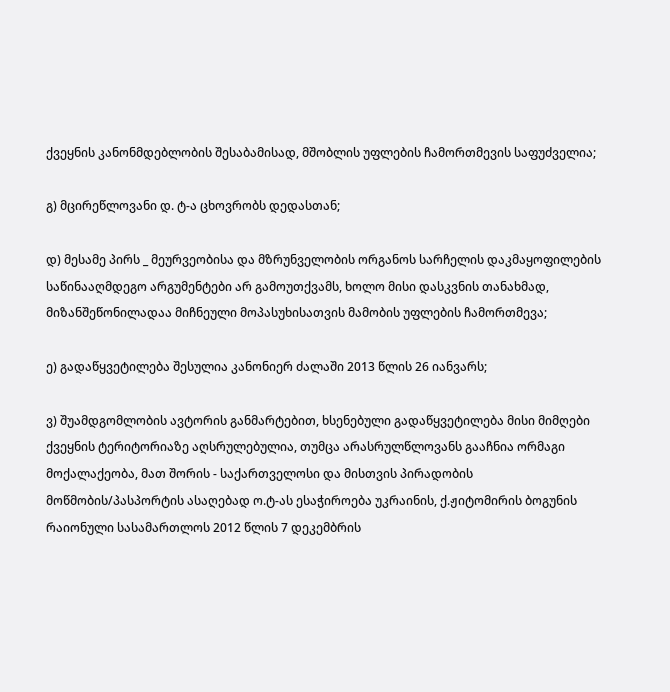ქვეყნის კანონმდებლობის შესაბამისად, მშობლის უფლების ჩამორთმევის საფუძველია;

გ) მცირეწლოვანი დ. ტ-ა ცხოვრობს დედასთან;

დ) მესამე პირს _ მეურვეობისა და მზრუნველობის ორგანოს სარჩელის დაკმაყოფილების საწინააღმდეგო არგუმენტები არ გამოუთქვამს, ხოლო მისი დასკვნის თანახმად, მიზანშეწონილადაა მიჩნეული მოპასუხისათვის მამობის უფლების ჩამორთმევა;

ე) გადაწყვეტილება შესულია კანონიერ ძალაში 2013 წლის 26 იანვარს;

ვ) შუამდგომლობის ავტორის განმარტებით, ხსენებული გადაწყვეტილება მისი მიმღები ქვეყნის ტერიტორიაზე აღსრულებულია, თუმცა არასრულწლოვანს გააჩნია ორმაგი მოქალაქეობა, მათ შორის - საქართველოსი და მისთვის პირადობის მოწმობის/პასპორტის ასაღებად ო.ტ-ას ესაჭიროება უკრაინის, ქ.ჟიტომირის ბოგუნის რაიონული სასამართლოს 2012 წლის 7 დეკემბრის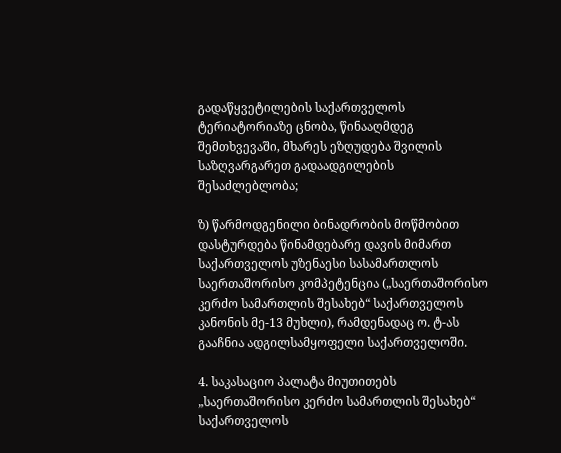გადაწყვეტილების საქართველოს ტერიატორიაზე ცნობა, წინააღმდეგ შემთხვევაში, მხარეს ეზღუდება შვილის საზღვარგარეთ გადაადგილების შესაძლებლობა;

ზ) წარმოდგენილი ბინადრობის მოწმობით დასტურდება წინამდებარე დავის მიმართ საქართველოს უზენაესი სასამართლოს საერთაშორისო კომპეტენცია („საერთაშორისო კერძო სამართლის შესახებ“ საქართველოს კანონის მე-13 მუხლი), რამდენადაც ო. ტ-ას გააჩნია ადგილსამყოფელი საქართველოში.

4. საკასაციო პალატა მიუთითებს „საერთაშორისო კერძო სამართლის შესახებ“ საქართველოს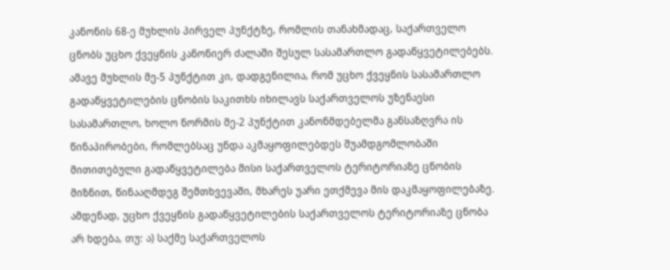კანონის 68-ე მუხლის პირველ პუნქტზე, რომლის თანახმადაც, საქართველო ცნობს უცხო ქვეყნის კანონიერ ძალაში შესულ სასამართლო გადაწყვეტილებებს. ამავე მუხლის მე-5 პუნქტით კი, დადგენილია, რომ უცხო ქვეყნის სასამართლო გადაწყვეტილების ცნობის საკითხს იხილავს საქართველოს უზენაესი სასამართლო, ხოლო ნორმის მე-2 პუნქტით კანონმდებელმა განსაზღვრა ის წინაპირობები, რომლებსაც უნდა აკმაყოფილებდეს შუამდგომლობაში მითითებული გადაწყვეტილება მისი საქართველოს ტერიტორიაზე ცნობის მიზნით, წინააღმდეგ შემთხვევაში, მხარეს უარი ეთქმევა მის დაკმაყოფილებაზე. ამდენად, უცხო ქვეყნის გადაწყვეტილების საქართველოს ტერიტორიაზე ცნობა არ ხდება, თუ: ა) საქმე საქართველოს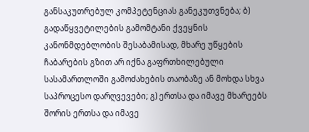განსაკუთრებულ კომპეტენციას განეკუთვნება; ბ) გადაწყვეტილების გამომტანი ქვეყნის კანონმდებლობის შესაბამისად, მხარე უწყების ჩაბარების გზით არ იქნა გაფრთხილებული სასამართლოში გამოძახების თაობაზე ან მოხდა სხვა საპროცესო დარღვევები; გ) ერთსა და იმავე მხარეებს შორის ერთსა და იმავე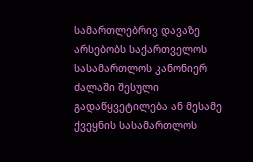სამართლებრივ დავაზე არსებობს საქართველოს სასამართლოს კანონიერ ძალაში შესული გადაწყვეტილება ან მესამე ქვეყნის სასამართლოს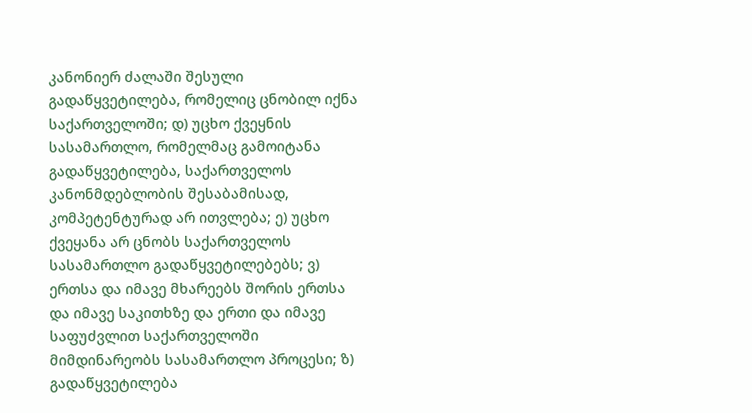კანონიერ ძალაში შესული გადაწყვეტილება, რომელიც ცნობილ იქნა საქართველოში; დ) უცხო ქვეყნის სასამართლო, რომელმაც გამოიტანა გადაწყვეტილება, საქართველოს კანონმდებლობის შესაბამისად, კომპეტენტურად არ ითვლება; ე) უცხო ქვეყანა არ ცნობს საქართველოს სასამართლო გადაწყვეტილებებს; ვ) ერთსა და იმავე მხარეებს შორის ერთსა და იმავე საკითხზე და ერთი და იმავე საფუძვლით საქართველოში მიმდინარეობს სასამართლო პროცესი; ზ) გადაწყვეტილება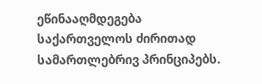ეწინააღმდეგება საქართველოს ძირითად სამართლებრივ პრინციპებს.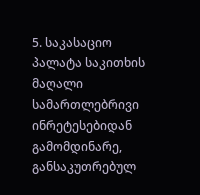5. საკასაციო პალატა საკითხის მაღალი სამართლებრივი ინრეტესებიდან გამომდინარე, განსაკუთრებულ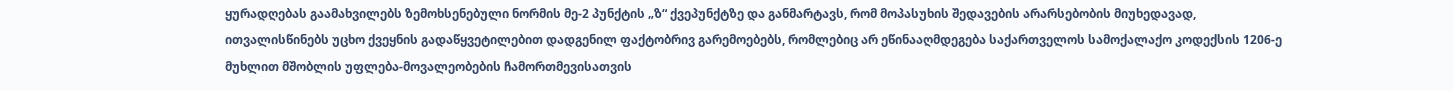ყურადღებას გაამახვილებს ზემოხსენებული ნორმის მე-2 პუნქტის „ზ“ ქვეპუნქტზე და განმარტავს, რომ მოპასუხის შედავების არარსებობის მიუხედავად, ითვალისწინებს უცხო ქვეყნის გადაწყვეტილებით დადგენილ ფაქტობრივ გარემოებებს, რომლებიც არ ეწინააღმდეგება საქართველოს სამოქალაქო კოდექსის 1206-ე მუხლით მშობლის უფლება-მოვალეობების ჩამორთმევისათვის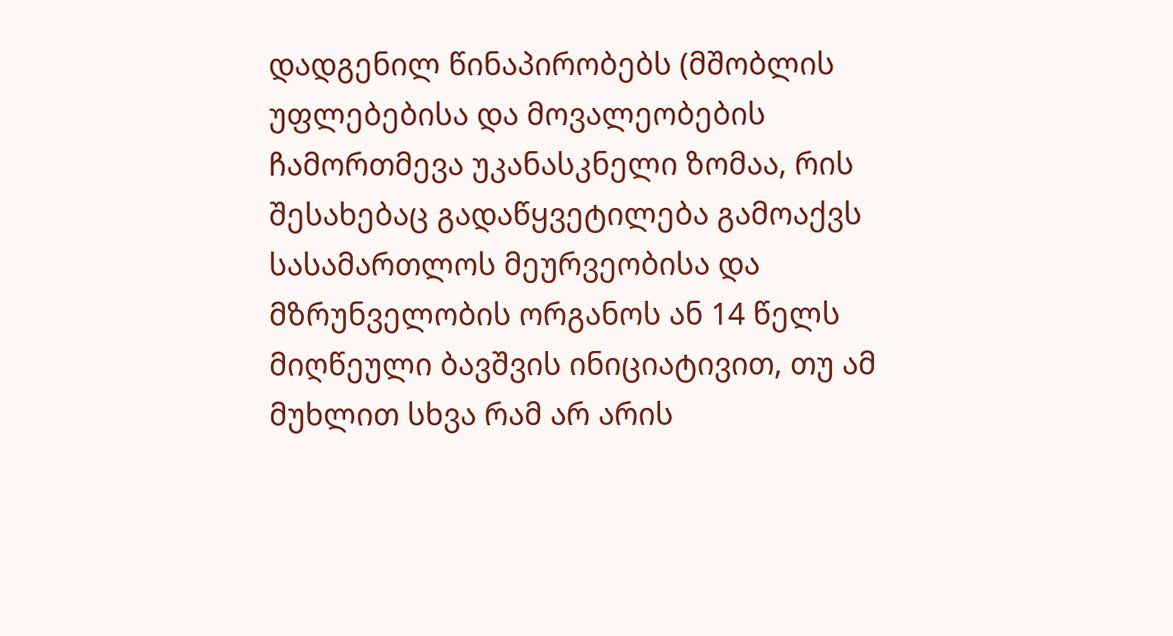დადგენილ წინაპირობებს (მშობლის უფლებებისა და მოვალეობების ჩამორთმევა უკანასკნელი ზომაა, რის შესახებაც გადაწყვეტილება გამოაქვს სასამართლოს მეურვეობისა და მზრუნველობის ორგანოს ან 14 წელს მიღწეული ბავშვის ინიციატივით, თუ ამ მუხლით სხვა რამ არ არის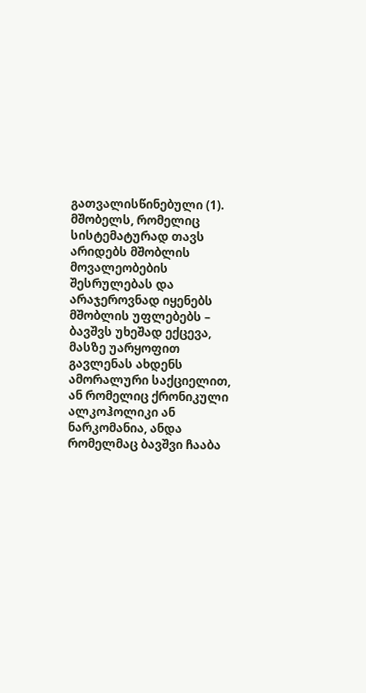გათვალისწინებული (1). მშობელს, რომელიც სისტემატურად თავს არიდებს მშობლის მოვალეობების შესრულებას და არაჯეროვნად იყენებს მშობლის უფლებებს – ბავშვს უხეშად ექცევა, მასზე უარყოფით გავლენას ახდენს ამორალური საქციელით, ან რომელიც ქრონიკული ალკოჰოლიკი ან ნარკომანია, ანდა რომელმაც ბავშვი ჩააბა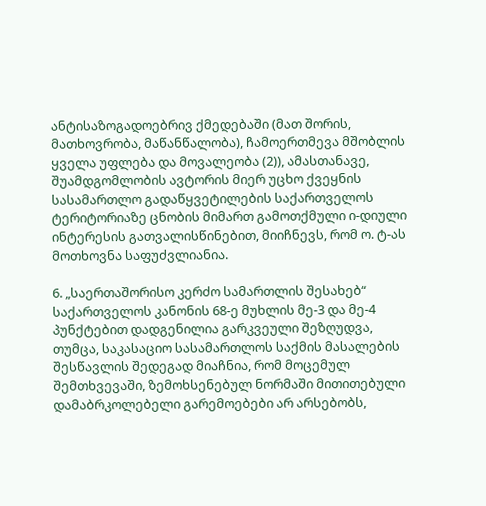ანტისაზოგადოებრივ ქმედებაში (მათ შორის, მათხოვრობა, მაწანწალობა), ჩამოერთმევა მშობლის ყველა უფლება და მოვალეობა (2)), ამასთანავე, შუამდგომლობის ავტორის მიერ უცხო ქვეყნის სასამართლო გადაწყვეტილების საქართველოს ტერიტორიაზე ცნობის მიმართ გამოთქმული ი-დიული ინტერესის გათვალისწინებით, მიიჩნევს, რომ ო. ტ-ას მოთხოვნა საფუძვლიანია.

6. „საერთაშორისო კერძო სამართლის შესახებ“ საქართველოს კანონის 68-ე მუხლის მე-3 და მე-4 პუნქტებით დადგენილია გარკვეული შეზღუდვა, თუმცა, საკასაციო სასამართლოს საქმის მასალების შესწავლის შედეგად მიაჩნია, რომ მოცემულ შემთხვევაში, ზემოხსენებულ ნორმაში მითითებული დამაბრკოლებელი გარემოებები არ არსებობს,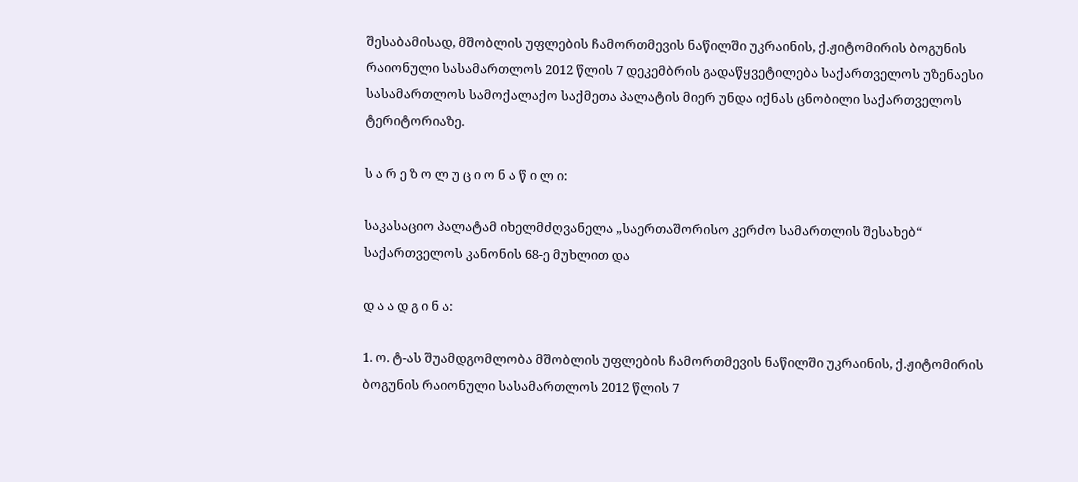შესაბამისად, მშობლის უფლების ჩამორთმევის ნაწილში უკრაინის, ქ.ჟიტომირის ბოგუნის რაიონული სასამართლოს 2012 წლის 7 დეკემბრის გადაწყვეტილება საქართველოს უზენაესი სასამართლოს სამოქალაქო საქმეთა პალატის მიერ უნდა იქნას ცნობილი საქართველოს ტერიტორიაზე.

ს ა რ ე ზ ო ლ უ ც ი ო ნ ა წ ი ლ ი:

საკასაციო პალატამ იხელმძღვანელა „საერთაშორისო კერძო სამართლის შესახებ“ საქართველოს კანონის 68-ე მუხლით და

დ ა ა დ გ ი ნ ა:

1. ო. ტ-ას შუამდგომლობა მშობლის უფლების ჩამორთმევის ნაწილში უკრაინის, ქ.ჟიტომირის ბოგუნის რაიონული სასამართლოს 2012 წლის 7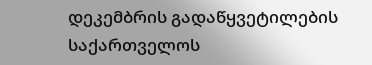დეკემბრის გადაწყვეტილების საქართველოს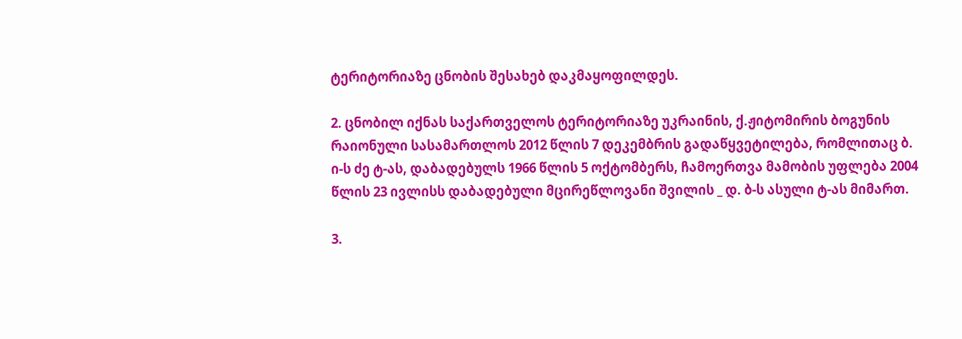ტერიტორიაზე ცნობის შესახებ დაკმაყოფილდეს.

2. ცნობილ იქნას საქართველოს ტერიტორიაზე უკრაინის, ქ.ჟიტომირის ბოგუნის რაიონული სასამართლოს 2012 წლის 7 დეკემბრის გადაწყვეტილება, რომლითაც ბ. ი-ს ძე ტ-ას, დაბადებულს 1966 წლის 5 ოქტომბერს, ჩამოერთვა მამობის უფლება 2004 წლის 23 ივლისს დაბადებული მცირეწლოვანი შვილის _ დ. ბ-ს ასული ტ-ას მიმართ.

3.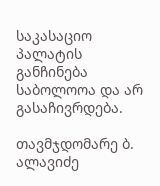საკასაციო პალატის განჩინება საბოლოოა და არ გასაჩივრდება.

თავმჯდომარე ბ. ალავიძე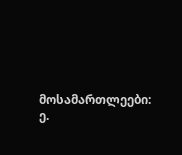მოსამართლეები: ე.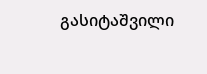გასიტაშვილი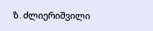ზ. ძლიერიშვილი